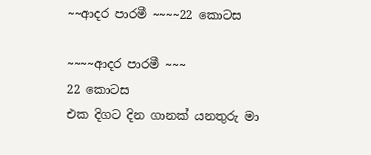~~ආදර පාරමී ~~~~22 කොටස

~~~~ආදර පාරමී ~~~
22 කොටස
එක දිගට දින ගානක් යනතුරු මා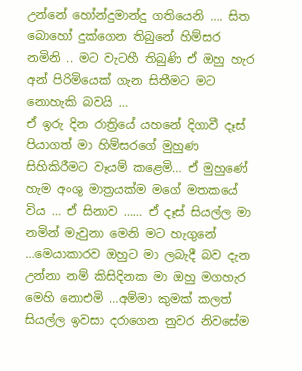උන්නේ හෝන්දුමාන්දු ගතියෙනි …. සිත බොහෝ දුක්ගෙන තිබුනේ හිම්සර නමිනි .. මට වැටහී තිබුණි ඒ ඔහු හැර අන් පිරිමියෙක් ගැන සිතීමට මට නොහැකි බවයි …
ඒ ඉරු දින රාත්‍රියේ යහනේ දිගාවී දෑස් පියාගත් මා හිම්සරගේ මුහුණ සිහිකිරීමට වෑයම් කළෙමි… ඒ මුහුණේ හැම අංශු මාත්‍රයක්ම මගේ මතකයේ විය … ඒ සිනාව …… ඒ දෑස් සියල්ල මා නමින් මැවුනා මෙනි මට හැගුනේ …මෙයාකාරව ඔහුට මා ලබැදී බව දැන උන්නා නම් කිසිදිනක මා ඔහු මගහැර මෙහි නොඑමි …අම්මා කුමක් කලත් සියල්ල ඉවසා දරාගෙන නුවර නිවසේම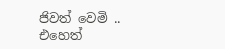ජිවත් වෙමි .. එහෙත්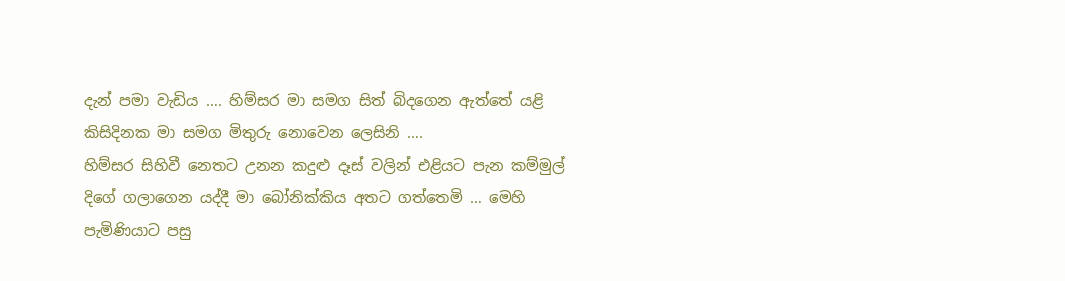දැන් පමා වැඩිය …. හිම්සර මා සමග සිත් බිදගෙන ඇත්තේ යළි කිසිදිනක මා සමග මිතුරු නොවෙන ලෙසිනි ….
හිම්සර සිහිවී නෙතට උනන කදුළු දෑස් වලින් එළියට පැන කම්මුල් දිගේ ගලාගෙන යද්දී මා බෝනික්කිය අතට ගත්තෙමි … මෙහි පැමිණියාට පසු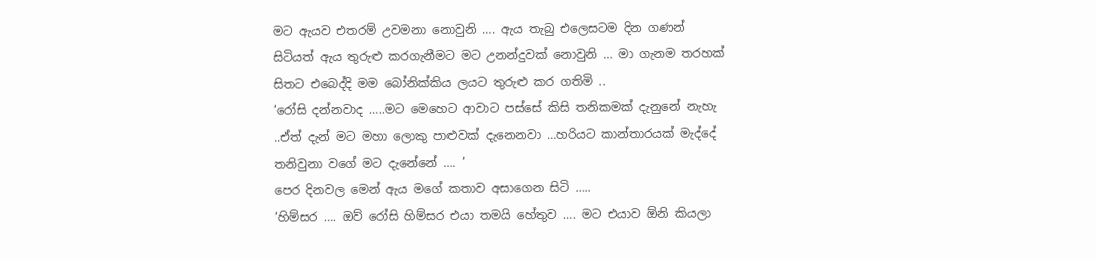මට ඇයව එතරම් උවමනා නොවුනි …. ඇය තැබු එලෙසටම දින ගණන් සිටියත් ඇය තුරුළු කරගැනීමට මට උනන්දුවක් නොවුනි … මා ගැනම තරහක් සිතට එබෙද්දි මම බෝනික්කිය ලයට තුරුළු කර ගතිමි ..
‘රෝසි දන්නවාද …..මට මෙහෙට ආවාට පස්සේ කිසි තනිකමක් දැනුනේ නැහැ ..ඒත් දැන් මට මහා ලොකු පාළුවක් දැනෙනවා …හරියට කාන්තාරයක් මැද්දේ තනිවුනා වගේ මට දැනේනේ …. ’
පෙර දිනවල මෙන් ඇය මගේ කතාව අසාගෙන සිටි …..
‘හිම්සර …. ඔව් රෝසි හිම්සර එයා තමයි හේතුව …. මට එයාව ඕනි කියලා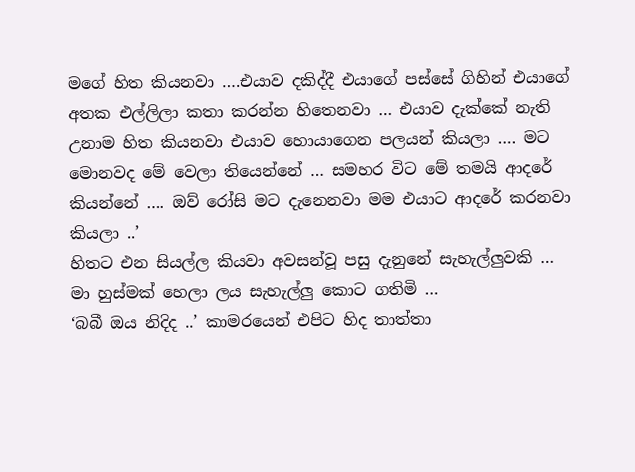මගේ හිත කියනවා ….එයාව දකිද්දී එයාගේ පස්සේ ගිහින් එයාගේ අතක එල්ලිලා කතා කරන්න හිතෙනවා … එයාව දැක්කේ නැති උනාම හිත කියනවා එයාව හොයාගෙන පලයන් කියලා …. මට මොනවද මේ වෙලා තියෙන්නේ … සමහර විට මේ තමයි ආදරේ කියන්නේ …. ඔව් රෝසි මට දැනෙනවා මම එයාට ආදරේ කරනවා කියලා ..’
හිතට එන සියල්ල කියවා අවසන්වූ පසු දැනුනේ සැහැල්ලුවකි … මා හුස්මක් හෙලා ලය සැහැල්ලු කොට ගතිමි …
‘බබී ඔය නිදිද ..’ කාමරයෙන් එපිට හිද තාත්තා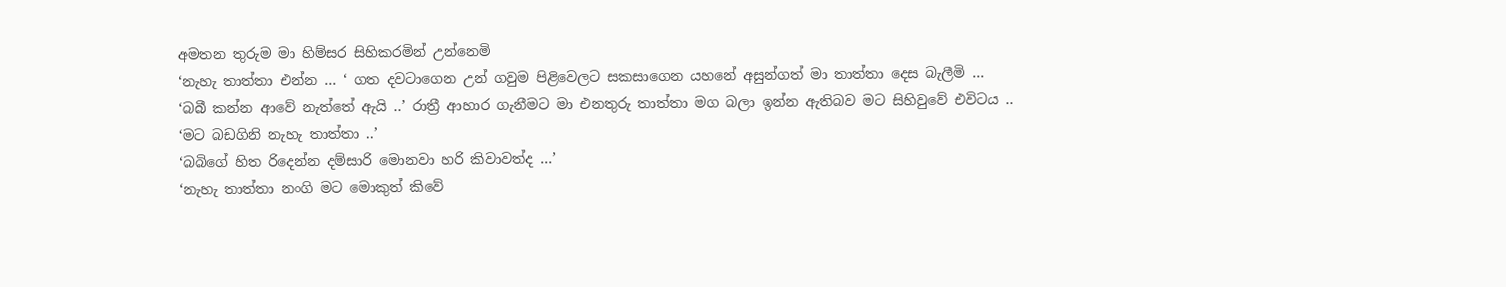අමතන තුරුම මා හිම්සර සිහිකරමින් උන්නෙමි
‘නැහැ තාත්තා එන්න … ‘ ගත දවටාගෙන උන් ගවුම පිළිවෙලට සකසාගෙන යහනේ අසුන්ගත් මා තාත්තා දෙස බැලීමි …
‘බබී කන්න ආවේ නැත්තේ ඇයි ..’ රාත්‍රී ආහාර ගැනීමට මා එනතුරු තාත්තා මග බලා ඉන්න ඇතිබව මට සිහිවුවේ එවිටය ..
‘මට බඩගිනි නැහැ තාත්තා ..’
‘බබිගේ හිත රිදෙන්න දම්සාරි මොනවා හරි කිවාවත්ද …’
‘නැහැ තාත්තා නංගි මට මොකුත් කිවේ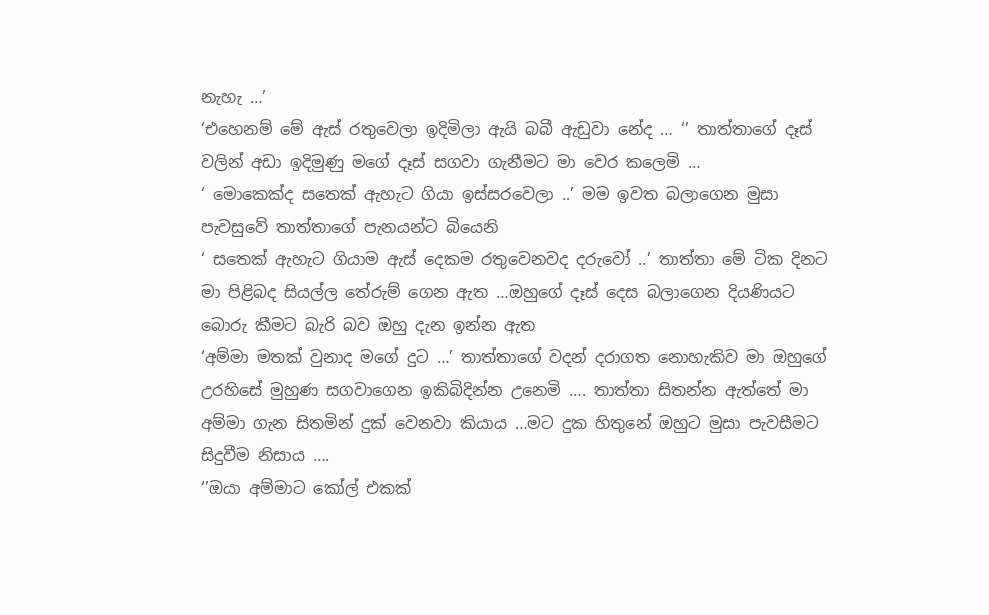නැහැ …’
‘එහෙනම් මේ ඇස් රතුවෙලා ඉදිමිලා ඇයි බබී ඇඩුවා නේද … ‘’ තාත්තාගේ දෑස් වලින් අඩා ඉදිමුණු මගේ දෑස් සගවා ගැනීමට මා වෙර කලෙමි …
‘ මොකෙක්ද සතෙක් ඇහැට ගියා ඉස්සරවෙලා ..’ මම ඉවත බලාගෙන මුසා පැවසුවේ තාත්තාගේ පැනයන්ට බියෙනි
‘ සතෙක් ඇහැට ගියාම ඇස් දෙකම රතුවෙනවද දරුවෝ ..’ තාත්තා මේ ටික දිනට මා පිළිබද සියල්ල තේරුම් ගෙන ඇත …ඔහුගේ දෑස් දෙස බලාගෙන දියණියට බොරු කීමට බැරි බව ඔහු දැන ඉන්න ඇත
‘අම්මා මතක් වුනාද මගේ දුට …’ තාත්තාගේ වදන් දරාගත නොහැකිව මා ඔහුගේ උරහිසේ මුහුණ සගවාගෙන ඉකිබිදින්න උනෙමි …. තාත්තා සිතන්න ඇත්තේ මා අම්මා ගැන සිතමින් දුක් වෙනවා කියාය …මට දුක හිතුනේ ඔහුට මුසා පැවසීමට සිදුවීම නිසාය ….
‘’ඔයා අම්මාට කෝල් එකක්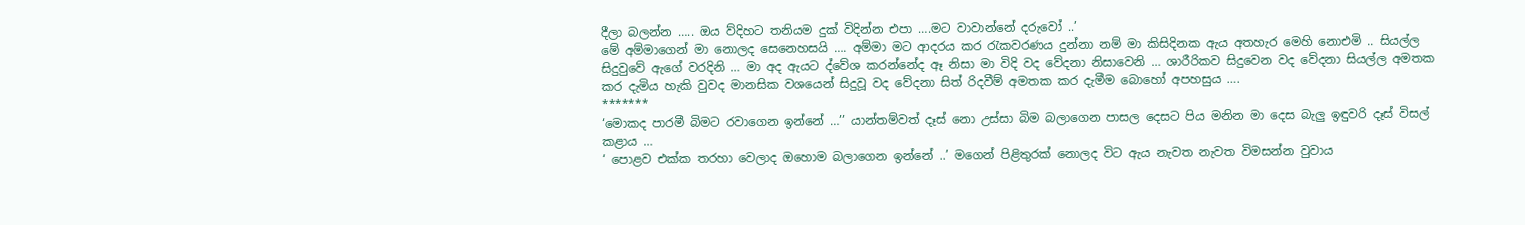දීලා බලන්න ….. ඔය ව්දිහට තනියම දුක් විදින්න එපා ….මට වාවාන්නේ දරුවෝ ..’
මේ අම්මාගෙන් මා නොලද සෙනෙහසයි …. අම්මා මට ආදරය කර රැකවරණය දුන්නා නම් මා කිසිදිනක ඇය අතහැර මෙහි නොඑමි .. සියල්ල සිදුවුවේ ඇගේ වරදිනි … මා අද ඇයට ද්වේශ කරන්නේද ඈ නිසා මා විදි වද වේදනා නිසාවෙනි … ශාරීරිකව සිදුවෙන වද වේදනා සියල්ල අමතක කර දැමිය හැකි වුවද මානසික වශයෙන් සිදුවූ වද වේදනා සිත් රිදවීම් අමතක කර දැමීම බොහෝ අපහසුය ….
*******
‘මොකද පාරමී බිමට රවාගෙන ඉන්නේ …’’ යාන්තම්වත් දෑස් නො උස්සා බිම බලාගෙන පාසල දෙසට පිය මනින මා දෙස බැලු ඉඳුවරි දෑස් විසල් කළාය …
‘ පොළව එක්ක තරහා වෙලාද ඔහොම බලාගෙන ඉන්නේ ..’ මගෙන් පිළිතුරක් නොලද විට ඇය නැවත නැවත විමසන්න වුවාය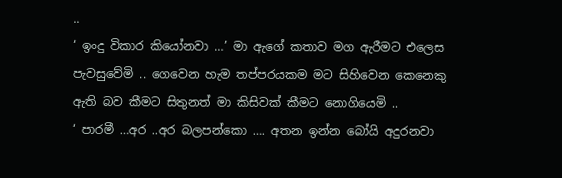..
‘ ඉංදු විකාර කියෝනවා …’ මා ඇගේ කතාව මග ඇරීමට එලෙස පැවසුවේමි .. ගෙවෙන හැම තප්පරයකම මට සිහිවෙන කෙනෙකු ඇති බව කීමට සිතුනත් මා කිසිවක් කීමට නොගියෙමි ..
‘ පාරමී …අර ..අර බලපන්කො …. අතන ඉන්න බෝයි අදුරනවා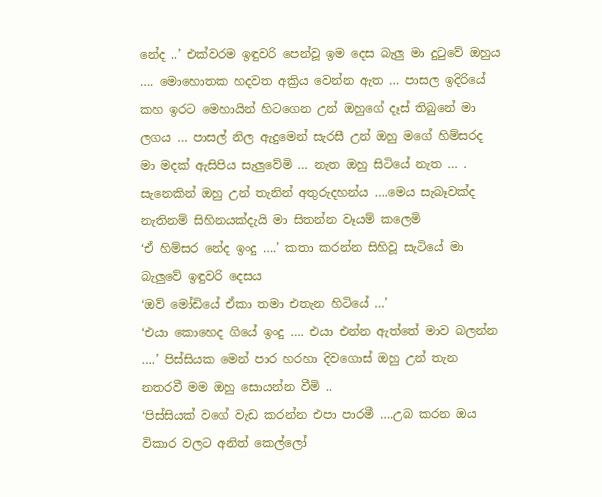නේද ..’ එක්වරම ඉඳුවරි පෙන්වූ ඉම දෙස බැලු මා දුටුවේ ඔහුය …. මොහොතක හදවත අක්‍රිය වෙන්න ඇත … පාසල ඉදිරියේ කහ ඉරට මෙහායින් හිටගෙන උන් ඔහුගේ දෑස් තිබුනේ මා ලගය … පාසල් නිල ඇදුමෙන් සැරසී උන් ඔහු මගේ හිම්සරද මා මදක් ඇසිපිය සැලුවේමි … නැත ඔහු සිටියේ නැත … . සැනෙකින් ඔහු උන් තැනින් අතුරුදහන්ය ….මෙය සැබෑවක්ද නැතිනම් සිහිනයක්දැයි මා සිතන්න වෑයම් කලෙමි
‘ඒ හිම්සර නේද ඉංදු ….’ කතා කරන්න සිහිවූ සැටියේ මා බැලුවේ ඉඳුවරි දෙසය
‘ඔව් මෝඩියේ ඒකා තමා එතැන හිටියේ …’
‘එයා කොහෙද ගියේ ඉංදු …. එයා එන්න ඇත්තේ මාව බලන්න ….’ පිස්සියක මෙන් පාර හරහා දිවගොස් ඔහු උන් තැන නතරවී මම ඔහු සොයන්න වීමි ..
‘පිස්සියක් වගේ වැඩ කරන්න එපා පාරමී ….උබ කරන ඔය විකාර වලට අනිත් කෙල්ලෝ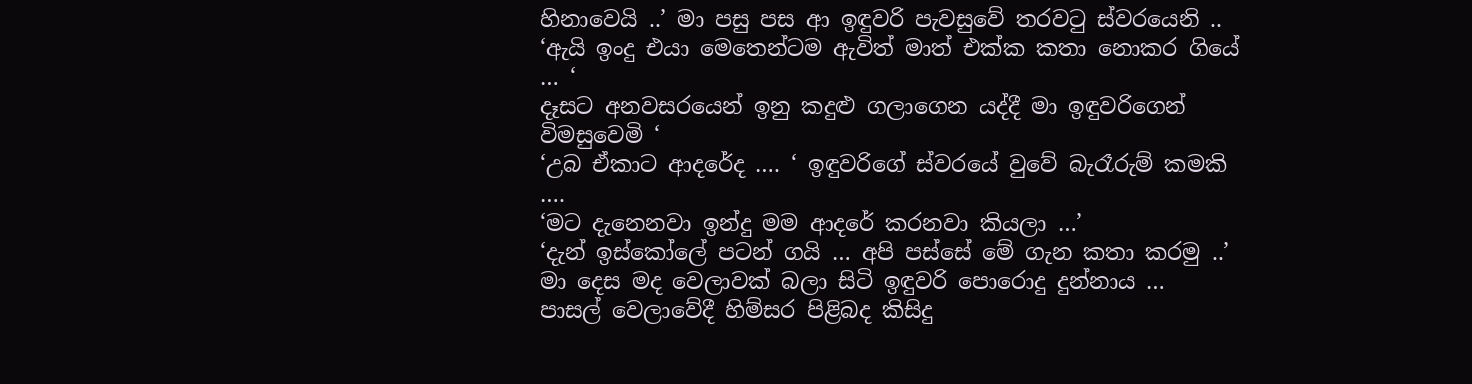හිනාවෙයි ..’ මා පසු පස ආ ඉඳුවරි පැවසුවේ තරවටු ස්වරයෙනි ..
‘ඇයි ඉංදු එයා මෙතෙන්ටම ඇවිත් මාත් එක්ක කතා නොකර ගියේ … ‘
දෑසට අනවසරයෙන් ඉනු කදුළු ගලාගෙන යද්දී මා ඉඳුවරිගෙන් විමසුවෙමි ‘
‘උබ ඒකාට ආදරේද …. ‘ ඉඳුවරිගේ ස්වරයේ වුවේ බැරෑරුම් කමකි ….
‘මට දැනෙනවා ඉන්දු මම ආදරේ කරනවා කියලා …’
‘දැන් ඉස්කෝලේ පටන් ගයි … අපි පස්සේ මේ ගැන කතා කරමු ..’ මා දෙස මද වෙලාවක් බලා සිටි ඉඳුවරි පොරොදු දුන්නාය …
පාසල් වෙලාවේදී හිම්සර පිළිබද කිසිදු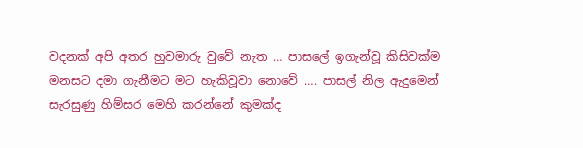වදනක් අපි අතර හුවමාරු වුවේ නැත … පාසලේ ඉගැන්වූ කිසිවක්ම මනසට දමා ගැනීමට මට හැකිවූවා නොවේ …. පාසල් නිල ඇදුමෙන් සැරසුණු හිම්සර මෙහි කරන්නේ කුමක්ද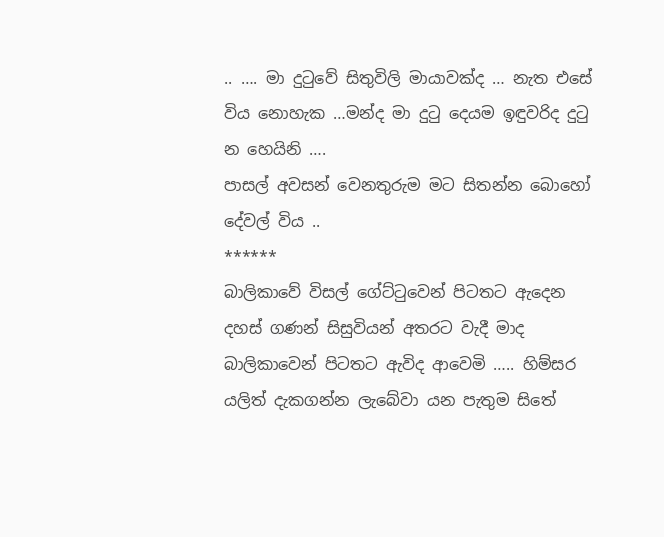.. …. මා දුටුවේ සිතුවිලි මායාවක්ද … නැත එසේ විය නොහැක …මන්ද මා දුටු දෙයම ඉඳුවරිද දුටු න හෙයිනි ….
පාසල් අවසන් වෙනතුරුම මට සිතන්න බොහෝ දේවල් විය ..
******
බාලිකාවේ විසල් ගේට්ටුවෙන් පිටතට ඇදෙන දහස් ගණන් සිසුවියන් අතරට වැදී මාද බාලිකාවෙන් පිටතට ඇවිද ආවෙමි ….. හිම්සර යලිත් දැකගන්න ලැබේවා යන පැතුම සිතේ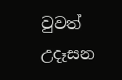වුවත් උදෑසන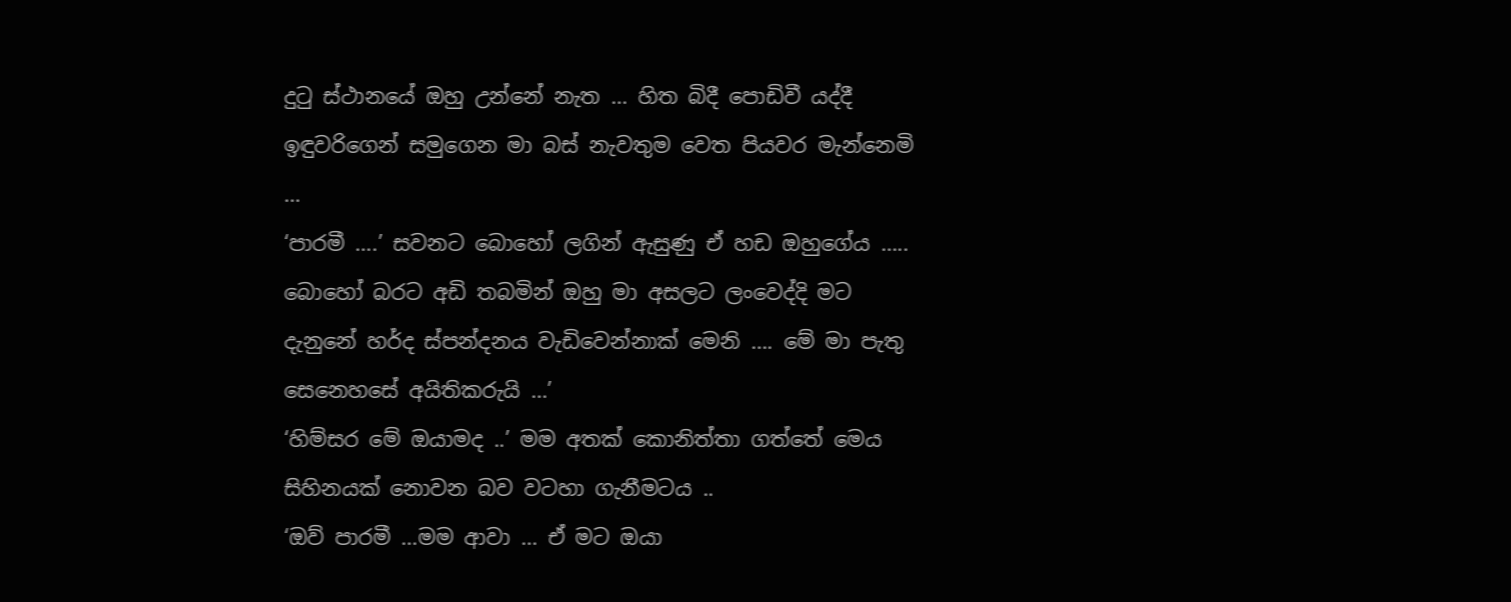දුටු ස්ථානයේ ඔහු උන්නේ නැත … හිත බිදී පොඩිවී යද්දී ඉඳුවරිගෙන් සමුගෙන මා බස් නැවතුම වෙත පියවර මැන්නෙමි …
‘පාරමී ….’ සවනට බොහෝ ලගින් ඇසුණු ඒ හඩ ඔහුගේය ….. බොහෝ බරට අඩි තබමින් ඔහු මා අසලට ලංවෙද්දි මට දැනුනේ හර්ද ස්පන්දනය වැඩිවෙන්නාක් මෙනි …. මේ මා පැතු සෙනෙහසේ අයිතිකරුයි …’
‘හිම්සර මේ ඔයාමද ..’ මම අතක් කොනිත්තා ගත්තේ මෙය සිහිනයක් නොවන බව වටහා ගැනීමටය ..
‘ඔව් පාරමී …මම ආවා … ඒ මට ඔයා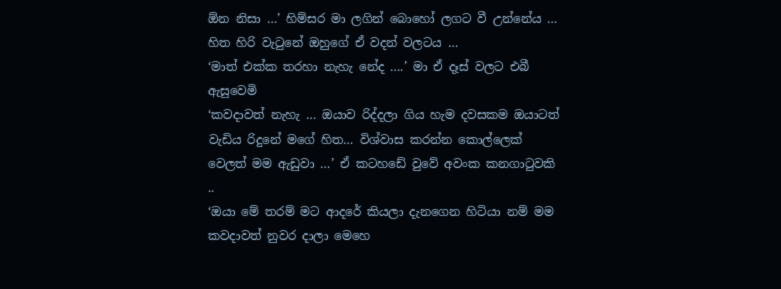ඕන නිසා …’ හිම්සර මා ලගින් බොහෝ ලගට වී උන්නේය … හිත හිරි වැටුනේ ඔහුගේ ඒ වදන් වලටය …
‘මාත් එක්ක තරහා නැහැ නේද ….’ මා ඒ දෑස් වලට එබී ඇසුවෙමි
‘කවදාවත් නැහැ … ඔයාව රිද්දලා ගිය හැම දවසකම ඔයාටත් වැඩිය රිදුනේ මගේ හිත… විශ්වාස කරන්න කොල්ලෙක් වෙලත් මම ඇඩුවා …’ ඒ කටහඩේ වුවේ අවංක කනගාටුවකි ..
‘ඔයා මේ තරම් මට ආදරේ කියලා දැනගෙන හිටියා නම් මම කවදාවත් නුවර දාලා මෙහෙ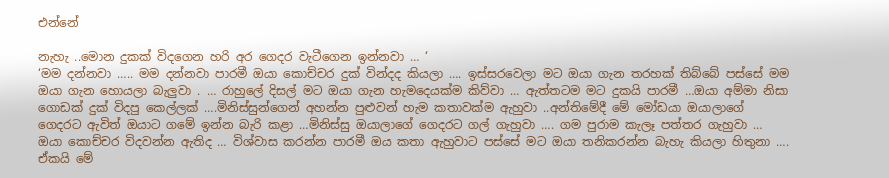එන්නේ

නැහැ ..මොන දුකක් විදගෙන හරි අර ගෙදර වැටීගෙන ඉන්නවා … ‘
‘මම දන්නවා ….. මම දන්නවා පාරමී ඔයා කොච්චර දුක් වින්දද කියලා …. ඉස්සරවෙලා මට ඔයා ගැන තරහක් තිබ්බේ පස්සේ මම ඔයා ගැන හොයලා බැලුවා . … රාහුලේ දිසල් මට ඔයා ගැන හැමදෙයක්ම කිව්වා … ඇත්තටම මට දුකයි පාරමී …ඔයා අම්මා නිසා ගොඩක් දුක් විදපු කෙල්ලක් ….මිනිස්සුන්ගෙන් අහන්න පුළුවන් හැම කතාවක්ම ඇහුවා ..අන්තිමේදී මේ මෝඩයා ඔයාලාගේ ගෙදරට ඇවිත් ඔයාට ගමේ ඉන්න බැරි කළා …මිනිස්සු ඔයාලාගේ ගෙදරට ගල් ගැහුවා …. ගම පුරාම කැලෑ පත්තර ගැහුවා … ඔයා කොච්චර විදවන්න ඇතිද … විශ්වාස කරන්න පාරමී ඔය කතා ඇහුවාට පස්සේ මට ඔයා තනිකරන්න බැහැ කියලා හිතුනා …. ඒකයි මේ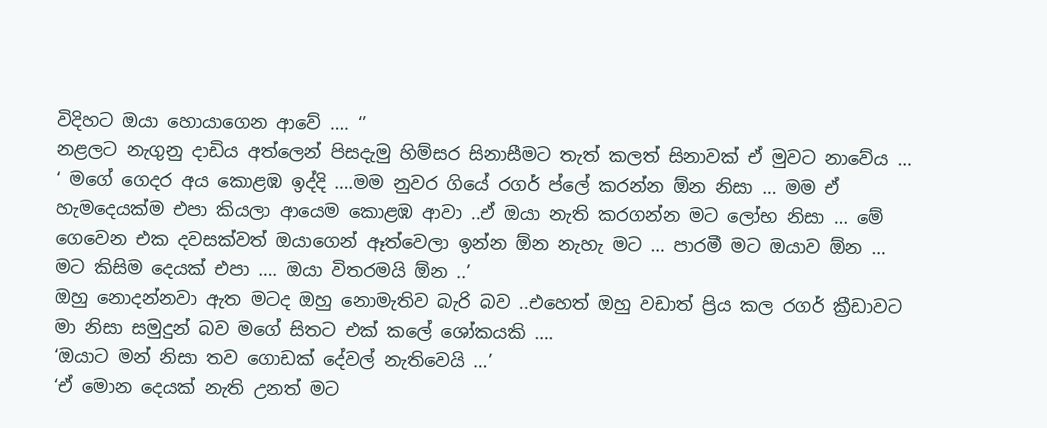විදිහට ඔයා හොයාගෙන ආවේ …. ‘’
නළලට නැගුනු දාඩිය අත්ලෙන් පිසදැමු හිම්සර සිනාසීමට තැත් කලත් සිනාවක් ඒ මුවට නාවේය …
‘ මගේ ගෙදර අය කොළඹ ඉද්දි ….මම නුවර ගියේ රගර් ප්ලේ කරන්න ඕන නිසා … මම ඒ හැමදෙයක්ම එපා කියලා ආයෙම කොළඹ ආවා ..ඒ ඔයා නැති කරගන්න මට ලෝභ නිසා … මේ ගෙවෙන එක දවසක්වත් ඔයාගෙන් ඈත්වෙලා ඉන්න ඕන නැහැ මට … පාරමී මට ඔයාව ඕන … මට කිසිම දෙයක් එපා …. ඔයා විතරමයි ඕන ..’
ඔහු නොදන්නවා ඇත මටද ඔහු නොමැතිව බැරි බව ..එහෙත් ඔහු වඩාත් ප්‍රිය කල රගර් ක්‍රීඩාවට මා නිසා සමුදුන් බව මගේ සිතට එක් කලේ ශෝකයකි ….
‘ඔයාට මන් නිසා තව ගොඩක් දේවල් නැතිවෙයි …’
‘ඒ මොන දෙයක් නැති උනත් මට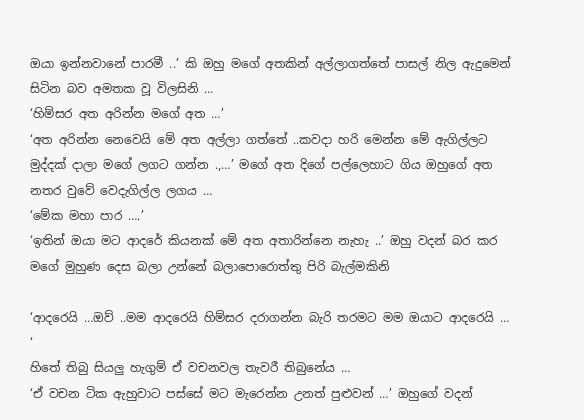ඔයා ඉන්නවානේ පාරමී ..’ කි ඔහු මගේ අතකින් අල්ලාගත්තේ පාසල් නිල ඇදුමෙන් සිටින බව අමතක වූ විලසිනි …
‘හිම්සර අත අරින්න මගේ අත …’
‘අත අරින්න නෙවෙයි මේ අත අල්ලා ගත්තේ ..කවදා හරි මෙන්න මේ ඇගිල්ලට මුද්දක් දාලා මගේ ලගට ගන්න .,…’ මගේ අත දිගේ පල්ලෙහාට ගිය ඔහුගේ අත නතර වුවේ වෙදැගිල්ල ලගය …
‘මේක මහා පාර ….’
‘ඉතින් ඔයා මට ආදරේ කියනක් මේ අත අතාරින්නෙ නැහැ ..’ ඔහු වදන් බර කර මගේ මුහුණ දෙස බලා උන්නේ බලාපොරොත්තු පිරි බැල්මකිනි

‘ආදරෙයි …ඔව් ..මම ආදරෙයි හිම්සර දරාගන්න බැරි තරමට මම ඔයාට ආදරෙයි … ‘
හිතේ තිබු සියලු හැගුම් ඒ වචනවල තැවරී තිබුනේය …
‘ඒ වචන ටික ඇහුවාට පස්සේ මට මැරෙන්න උනත් පුළුවන් …’ ඔහුගේ වදන්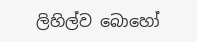ලිහිල්ව බොහෝ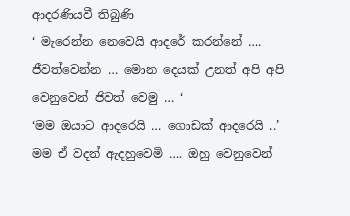ආදරණියවී තිබුණි
‘ මැරෙන්න නෙවෙයි ආදරේ කරන්නේ …. ජීවත්වෙන්න … මොන දෙයක් උනත් අපි අපි වෙනුවෙන් ජිවත් වෙමු … ‘
‘මම ඔයාට ආදරෙයි … ගොඩක් ආදරෙයි ..’
මම ඒ වදන් ඇදහුවෙමි …. ඔහු වෙනුවෙන්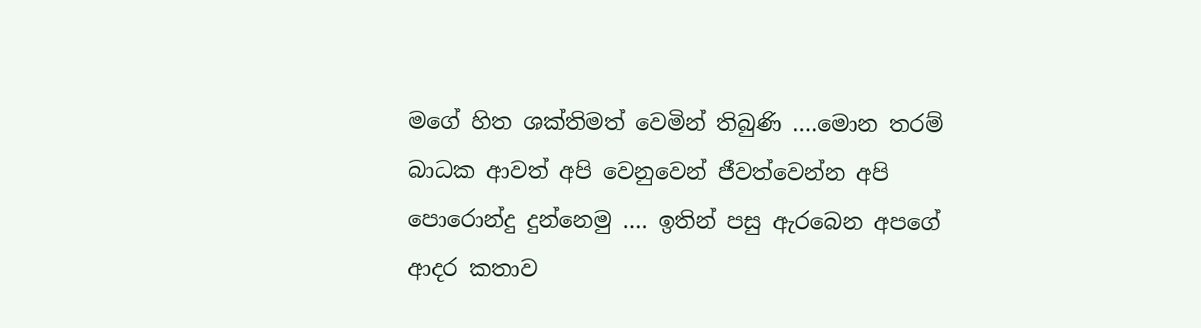මගේ හිත ශක්තිමත් වෙමින් තිබුණි ….මොන තරම් බාධක ආවත් අපි වෙනුවෙන් ජීවත්වෙන්න අපි පොරොන්දු දුන්නෙමු …. ඉතින් පසු ඇරබෙන අපගේ ආදර කතාව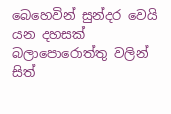බෙහෙවින් සුන්දර වෙයි යන දහසක් බලාපොරොත්තු වලින් සිත්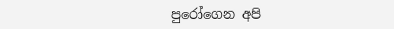පුරෝගෙන අපි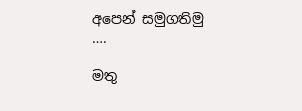අපෙන් සමුගතිමු ….

මතු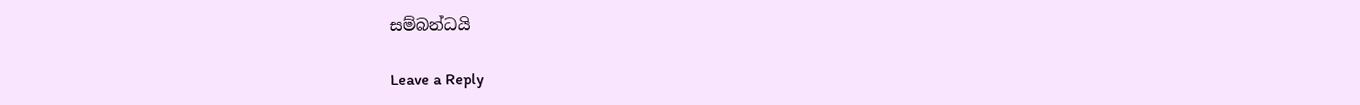සම්බන්ධයි

Leave a Reply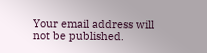Your email address will not be published.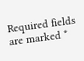Required fields are marked *